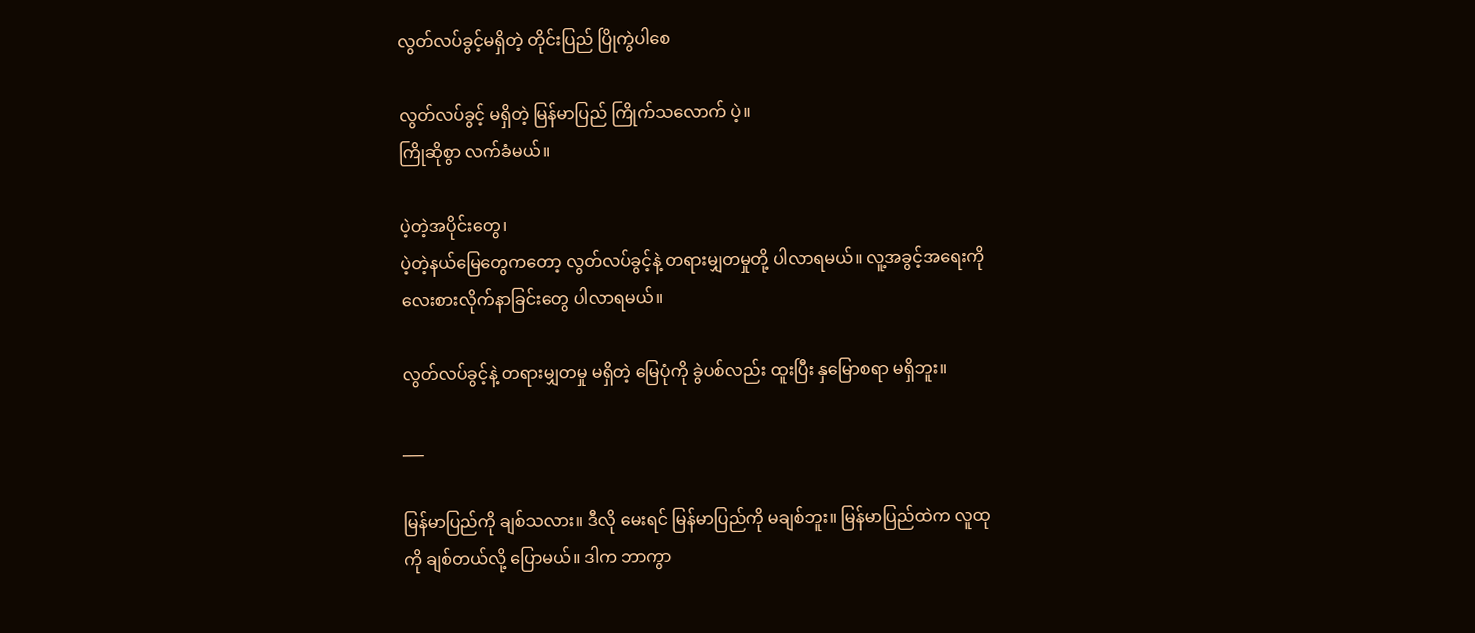လွတ်လပ်ခွင့်မရှိတဲ့ တိုင်းပြည် ပြိုကွဲပါစေ

လွတ်လပ်ခွင့် မရှိတဲ့ မြန်မာပြည် ကြိုက်သလောက် ပဲ့။
ကြိုဆိုစွာ လက်ခံမယ်။

ပဲ့တဲ့အပိုင်းတွေ၊
ပဲ့တဲ့နယ်မြေတွေကတော့ လွတ်လပ်ခွင့်နဲ့ တရားမျှတမှုတို့ ပါလာရမယ်။ လူ့အခွင့်အရေးကို လေးစားလိုက်နာခြင်းတွေ ပါလာရမယ်။

လွတ်လပ်ခွင့်နဲ့ တရားမျှတမှု မရှိတဲ့ မြေပုံကို ခွဲပစ်လည်း ထူးပြီး နှမြောစရာ မရှိဘူး။

___

မြန်မာပြည်ကို ချစ်သလား။ ဒီလို မေးရင် မြန်မာပြည်ကို မချစ်ဘူး။ မြန်မာပြည်ထဲက လူထုကို ချစ်တယ်လို့ ပြောမယ်။ ဒါက ဘာကွာ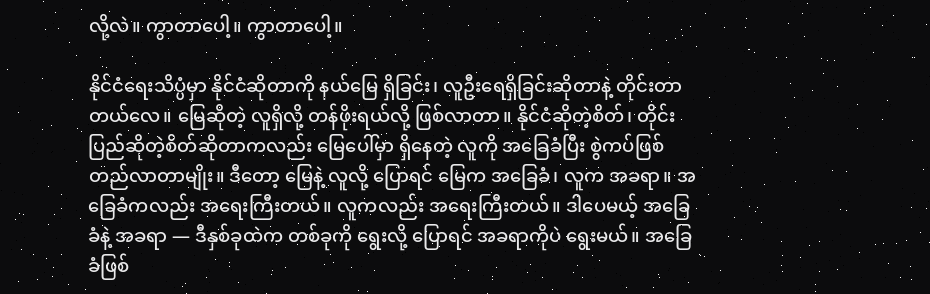လို့လဲ။ ကွာတာပေါ့။ ကွာတာပေါ့။

နိုင်ငံရေးသိပ္ပံမှာ နိုင်ငံဆိုတာကို နယ်မြေ ရှိခြင်း၊ လူဦးရေရှိခြင်းဆိုတာနဲ့ တိုင်းတာတယ်လေ။ မြေဆိုတဲ့ လူရှိလို့ တန်ဖိုးရယ်လို့ ဖြစ်လာတာ။ နိုင်ငံဆိုတဲ့စိတ်၊ တိုင်းပြည်ဆိုတဲ့စိတ်ဆိုတာကလည်း မြေပေါ်မှာ ရှိနေတဲ့ လူကို အခြေခံပြီး စွဲကပ်ဖြစ်တည်လာတာမျိုး။ ဒီတော့ မြေနဲ့ လူလို့ ပြောရင် မြေက အခြေခံ၊ လူက အခရာ။ အခြေခံကလည်း အရေးကြီးတယ်။ လူကလည်း အရေးကြီးတယ်။ ဒါပေမယ့် အခြေခံနဲ့ အခရာ — ဒီနှစ်ခုထဲက တစ်ခုကို ရွေးလို့ ပြောရင် အခရာကိုပဲ ရွေးမယ်။ အခြေခံဖြစ်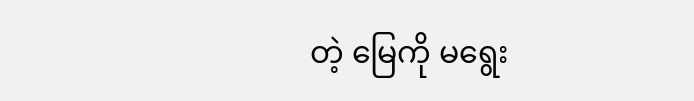တဲ့ မြေကို မရွေး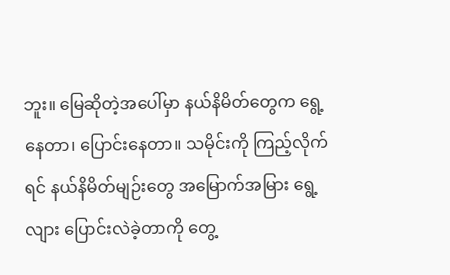ဘူး။ မြေဆိုတဲ့အပေါ်မှာ နယ်နိမိတ်တွေက ရွေ့နေတာ၊ ပြောင်းနေတာ။ သမိုင်းကို ကြည့်လိုက်ရင် နယ်နိမိတ်မျဉ်းတွေ အမြောက်အမြား ရွေ့လျား ပြောင်းလဲခဲ့တာကို တွေ့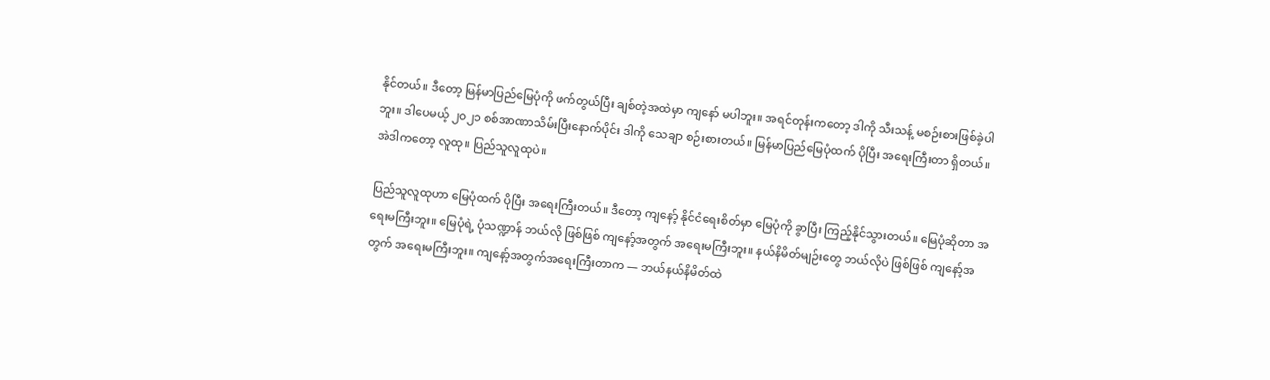နိုင်တယ်။ ဒီတော့ မြန်မာပြည်မြေပုံကို ဖက်တွယ်ပြီး ချစ်တဲ့အထဲမှာ ကျနော် မပါဘူး။ အရင်တုန်းကတော့ ဒါကို သီးသန့် မစဉ်းစားဖြစ်ခဲ့ပါဘူး။ ဒါပေမယ့် ၂၀၂၁ စစ်အာဏာသိမ်းပြီးနောက်ပိုင်း ဒါကို သေချာ စဉ်းစားတယ်။ မြန်မာပြည်မြေပုံထက် ပိုပြီး အရေးကြီးတာ ရှိတယ်။ အဲဒါကတော့ လူထု။ ပြည်သူလူထုပဲ။

ပြည်သူလူထုဟာ မြေပုံထက် ပိုပြီး အရေးကြီးတယ်။ ဒီတော့ ကျနော့် နိုင်ငံရေးစိတ်မှာ မြေပုံကို ခွာပြီး ကြည့်နိုင်သွားတယ်။‌ မြေပုံဆိုတာ အရေးမကြီးဘူး။ မြေပုံရဲ့ ပုံသဏ္ဍာန် ဘယ်လို ဖြစ်ဖြစ် ကျနော့်အတွက် အရေးမကြီးဘူး။ နယ်နိမိတ်မျဉ်းတွေ ဘယ်လိုပဲ ဖြစ်ဖြစ် ကျနော့်အတွက် အရေးမကြီးဘူး။ ကျနော့်အတွက်အရေးကြီးတာက — ဘယ်နယ်နိမိတ်ထဲ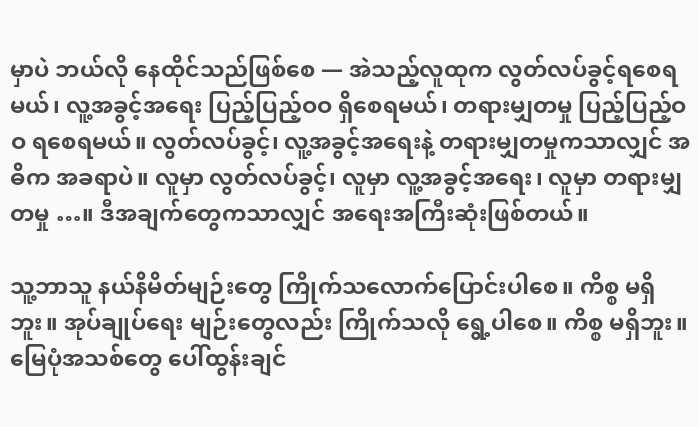မှာပဲ ဘယ်လို နေထိုင်သည်ဖြစ်စေ — အဲသည့်လူထုက လွတ်လပ်ခွင့်ရစေရမယ်၊ လူ့အခွင့်အရေး ပြည့်ပြည့်ဝဝ ရှိစေရမယ်၊ တရားမျှတမှု ပြည့်ပြည့်ဝဝ ရစေရမယ်။ လွတ်လပ်ခွင့်၊ လူ့အခွင့်အရေးနဲ့ တရားမျှတမှုကသာလျှင် အဓိက အခရာပဲ။ လူမှာ လွတ်လပ်ခွင့်၊ လူမှာ လူ့အခွင့်အရေး၊ လူမှာ တရားမျှတမှု …။ ဒီအချက်တွေကသာလျှင် အရေးအကြီးဆုံးဖြစ်တယ်။

သူ့ဘာသူ နယ်နိမိတ်မျဉ်းတွေ ကြိုက်သလောက်ပြောင်းပါစေ။ ကိစ္စ မရှိဘူး။ အုပ်ချုပ်ရေး မျဉ်းတွေလည်း ကြိုက်သလို ရွေ့ပါစေ။ ကိစ္စ မရှိဘူး။ မြေပုံအသစ်တွေ ပေါ်ထွန်းချင်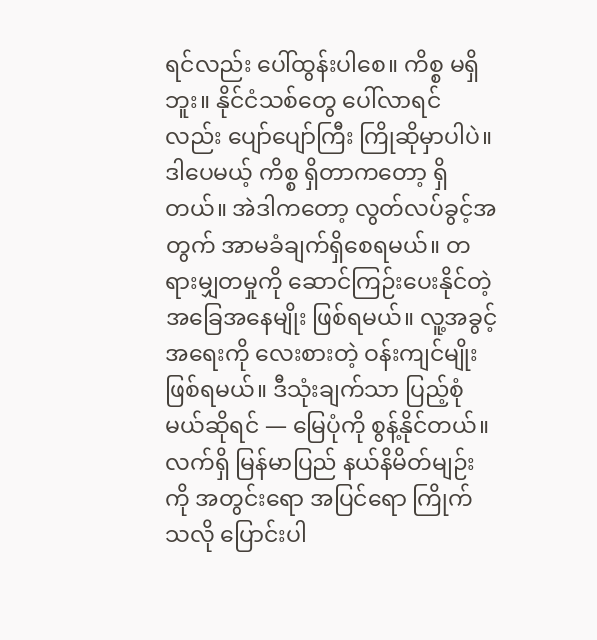ရင်လည်း ပေါ်ထွန်းပါစေ။ ကိစ္စ မရှိဘူး။ နိုင်ငံသစ်တွေ ပေါ်လာရင်လည်း ပျော်ပျော်ကြီး ကြိုဆိုမှာပါပဲ။ ဒါပေမယ့် ကိစ္စ ရှိတာကတော့ ရှိတယ်။ အဲဒါကတော့ လွတ်လပ်ခွင့်အတွက် အာမခံချက်ရှိစေရမယ်။ တရားမျှတမှုကို ဆောင်ကြဉ်းပေးနိုင်တဲ့ အခြေအနေမျိုး ဖြစ်ရမယ်။ လူ့အခွင့်အရေးကို လေးစားတဲ့ ဝန်းကျင်မျိုးဖြစ်ရမယ်။ ဒီသုံးချက်သာ ပြည့်စုံမယ်ဆိုရင် — မြေပုံကို စွန့်နိုင်တယ်။ လက်ရှိ မြန်မာပြည် နယ်နိမိတ်မျဉ်းကို အတွင်းရော အပြင်ရော ကြိုက်သလို ပြောင်းပါ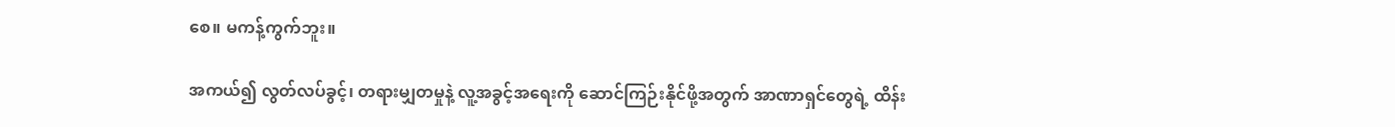စေ။ မကန့်ကွက်ဘူး။

အကယ်၍ လွတ်လပ်ခွင့်၊ တရားမျှတမှုနဲ့ လူ့အခွင့်အရေးကို ဆောင်ကြဉ်းနိုင်ဖို့အတွက် အာဏာရှင်တွေရဲ့ ထိန်း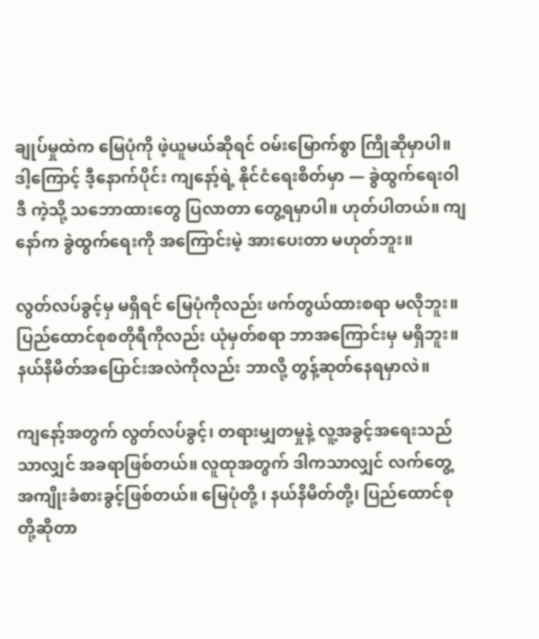ချုပ်မှုထဲက မြေပုံကို ဖဲ့ယူမယ်ဆိုရင် ဝမ်းမြောက်စွာ ကြိုဆိုမှာပါ။ ဒါ့ကြောင့် ဒီ့နောက်ပိုင်း ကျနော့်ရဲ့ နိုင်ငံရေးစိတ်မှာ — ခွဲထွက်ရေးဝါဒီ ကဲ့သို့ သဘောထားတွေ ပြလာတာ တွေ့ရမှာပါ။ ဟုတ်ပါတယ်။ ကျနော်က ခွဲထွက်ရေးကို အကြောင်းမဲ့ အားပေးတာ မဟုတ်ဘူး။

လွတ်လပ်ခွင့်မှ မရှိရင် မြေပုံကိုလည်း ဖက်တွယ်ထားစရာ မလိုဘူး။
ပြည်ထောင်စုစတိုရီကိုလည်း ယုံမှတ်စရာ ဘာအကြောင်းမှ မရှိဘူး။
နယ်နိမိတ်အပြောင်းအလဲကိုလည်း ဘာလို့ တွန့်ဆုတ်နေရမှာလဲ။

ကျနော့်အတွက် လွတ်လပ်ခွင့်၊ တရားမျှတမှုနဲ့ လူ့အခွင့်အရေးသည်သာလျှင် အခရာဖြစ်တယ်။ လူထုအတွက် ဒါကသာလျှင် လက်တွေ့ အကျိုးခံစားခွင့်ဖြစ်တယ်။ မြေပုံတို့ ၊ နယ်နိမိတ်တို့၊ ပြည်ထောင်စုတို့ဆိုတာ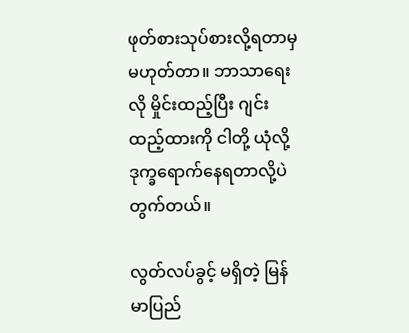ဖုတ်စားသုပ်စားလို့ရတာမှ မဟုတ်တာ။ ဘာသာရေးလို မှိုင်းထည့်ပြီး ဂျင်းထည့်ထားကို ငါတို့ ယုံလို့ ဒုက္ခရောက်နေရတာလို့ပဲ တွက်တယ်။

လွတ်လပ်ခွင့် မရှိတဲ့ မြန်မာပြည်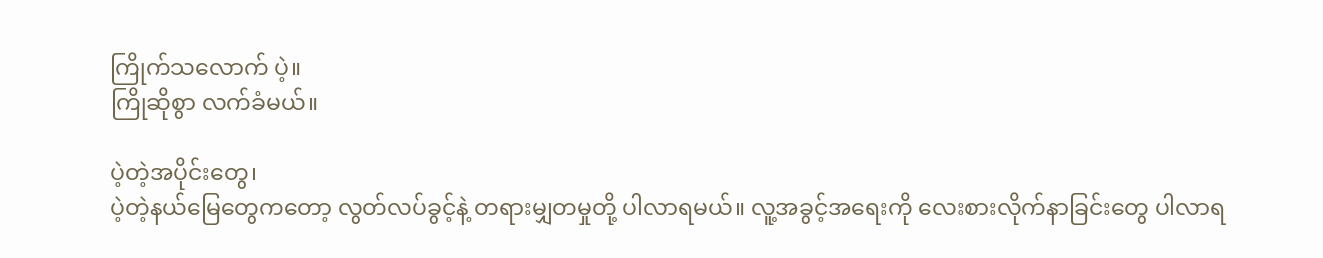ကြိုက်သလောက် ပဲ့။
ကြိုဆိုစွာ လက်ခံမယ်။

ပဲ့တဲ့အပိုင်းတွေ၊
ပဲ့တဲ့နယ်မြေတွေကတော့ လွတ်လပ်ခွင့်နဲ့ တရားမျှတမှုတို့ ပါလာရမယ်။ လူ့အခွင့်အရေးကို လေးစားလိုက်နာခြင်းတွေ ပါလာရ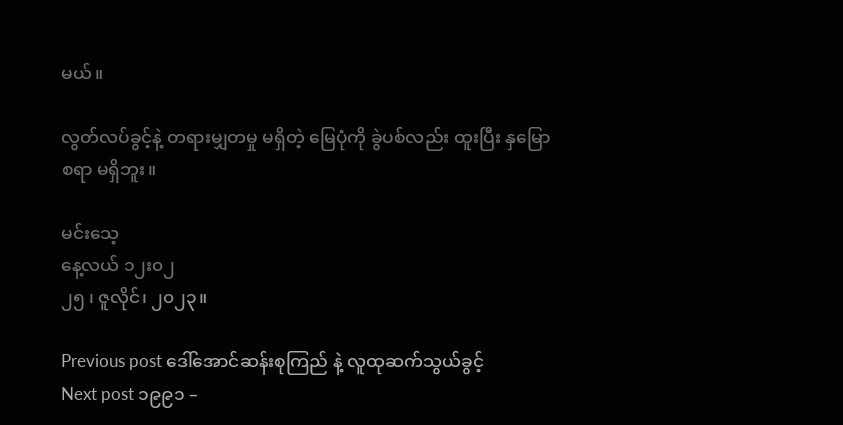မယ်။

လွတ်လပ်ခွင့်နဲ့ တရားမျှတမှု မရှိတဲ့ မြေပုံကို ခွဲပစ်လည်း ထူးပြီး နှမြောစရာ မရှိဘူး။

မင်းသေ့
နေ့လယ် ၁၂း၀၂
၂၅ ၊ ဇူလိုင်၊ ၂၀၂၃။

Previous post ဒေါ်အောင်ဆန်းစုကြည် နဲ့ လူထုဆက်သွယ်ခွင့်
Next post ၁၉၉၁ –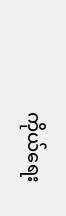ကိုယ်ရေး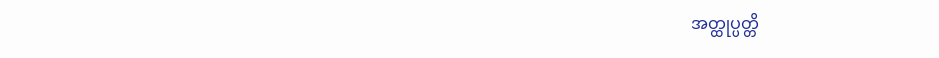အတ္ထုပ္ပတ္တိ